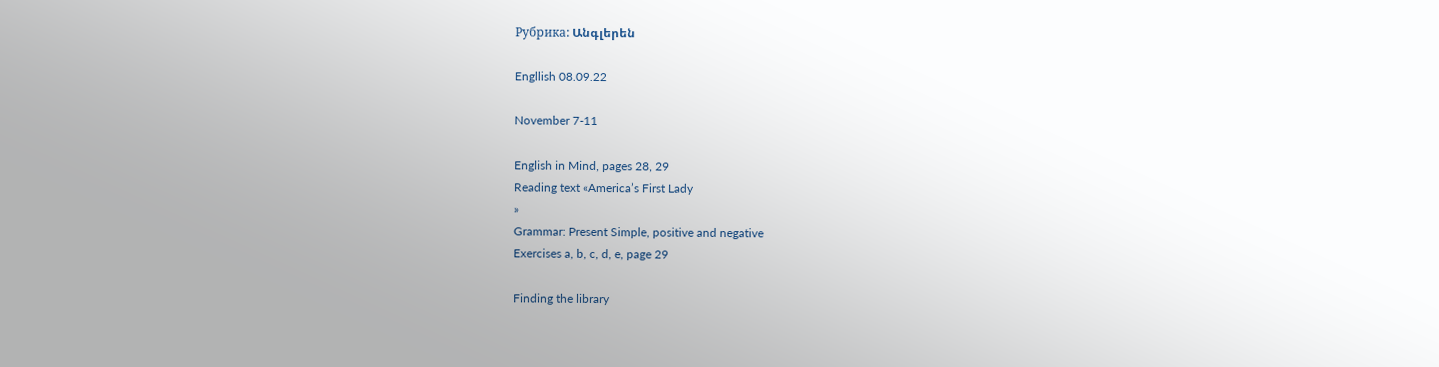Рубрика: Անգլերեն

Engllish 08.09.22

November 7-11

English in Mind, pages 28, 29
Reading text «America’s First Lady
»
Grammar: Present Simple, positive and negative
Exercises a, b, c, d, e, page 29

Finding the library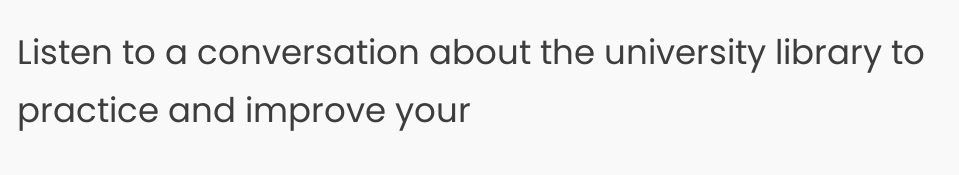Listen to a conversation about the university library to practice and improve your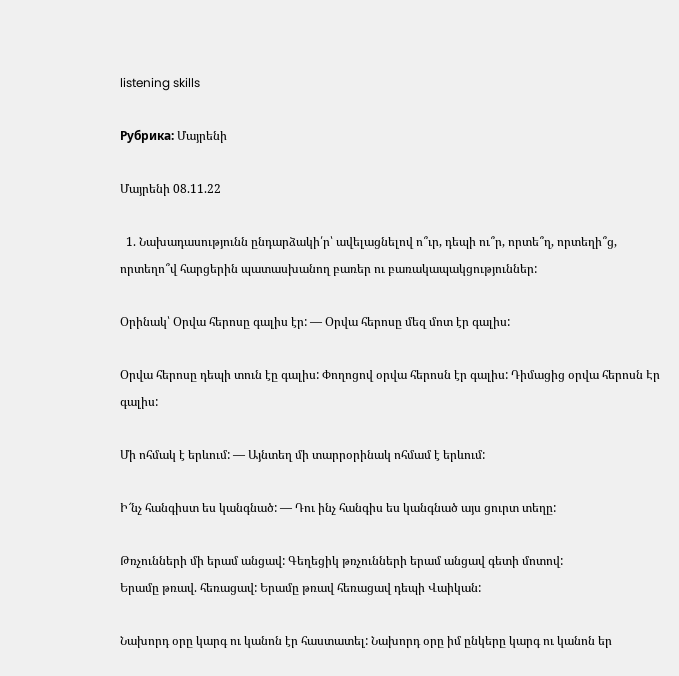listening skills

Рубрика: Մայրենի

Մայրենի 08.11.22

  1. Նախադասությունն ընդարձակի՛ր՝ ավելացնելով ո՞ւր, դեպի ու՞ր, որտե՞ղ, որտեղի՞ց, որտեղո՞վ հարցերին պատասխանող բառեր ու բառակապակցություններ:

Օրինակ՝ Օրվա հերոսը գալիս էր: — Օրվա հերոսը մեզ մոտ էր գալիս:

Օրվա հերոսը դեպի տուն էը գալիս: Փողոցով օրվա հերոսն էր գալիս: Դիմացից օրվա հերոսն Էր գալիս:

Մի ոհմակ է երևում: — Այնտեղ մի տարրօրինակ ոհմամ է երևում:

Ի՜նչ հանգիստ ես կանգնած: — Դու ինչ հանգիս ես կանգնած այս ցուրտ տեղը:

Թռչունների մի երամ անցավ: Գեղեցիկ թռչունների երամ անցավ գետի մոտով:
Երամը թռավ. հեռացավ: Երամը թռավ հեռացավ դեպի Վաիկան:

Նախորդ օրը կարգ ու կանոն էր հաստատել: Նախորդ օրը իմ ընկերը կարգ ու կանոն եր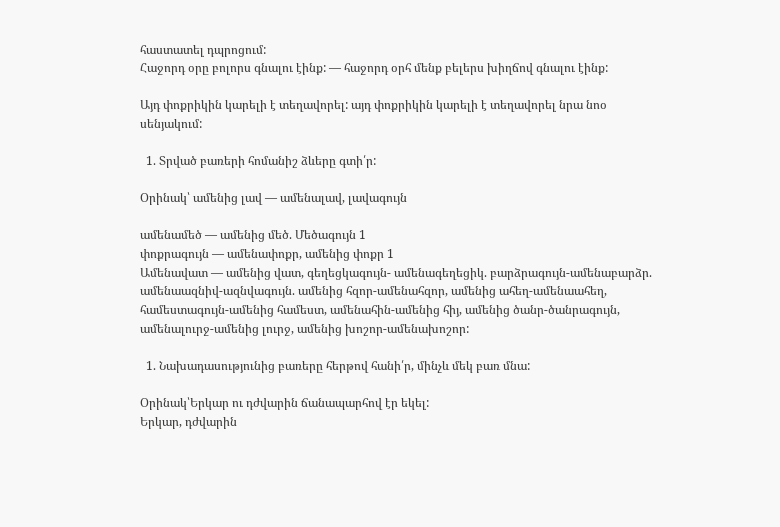հաստատել դպրոցում:
Հաջորդ օրը բոլորս գնալու էինք: — հաջորդ օրհ մենք բելերս խիղճով գնալու էինք:

Այդ փոքրիկին կարելի է տեղավորել: այդ փոքրիկին կարելի է տեղավորել նրա նոօ սենյակում:

  1. Տրված բառերի հոմանիշ ձևերը գտի՛ր:

Օրինակ՝ ամենից լավ — ամենալավ, լավագույն

ամենամեծ — ամենից մեծ. Մեծագույն 1
փոքրագույն — ամենափոքր, ամենից փոքր 1
Ամենավատ — ամենից վատ, գեղեցկագույն- ամենագեղեցիկ. բարձրագույն-ամենաբարձր. ամենաազնիվ-ազնվագույն. ամենից հզոր-ամենահզոր, ամենից ահեղ-ամենաահեղ, համեստագույն-ամենից համեստ, ամենահին-ամենից հիյ, ամենից ծանր-ծանրագույն, ամենալուրջ-ամենից լուրջ, ամենից խոշոր-ամենախոշոր:

  1. Նախադասությունից բառերը հերթով հանի՛ր, մինչև մեկ բառ մնա:

Օրինակ՝Երկար ու դժվարին ճանապարհով էր եկել:
Երկար, դժվարին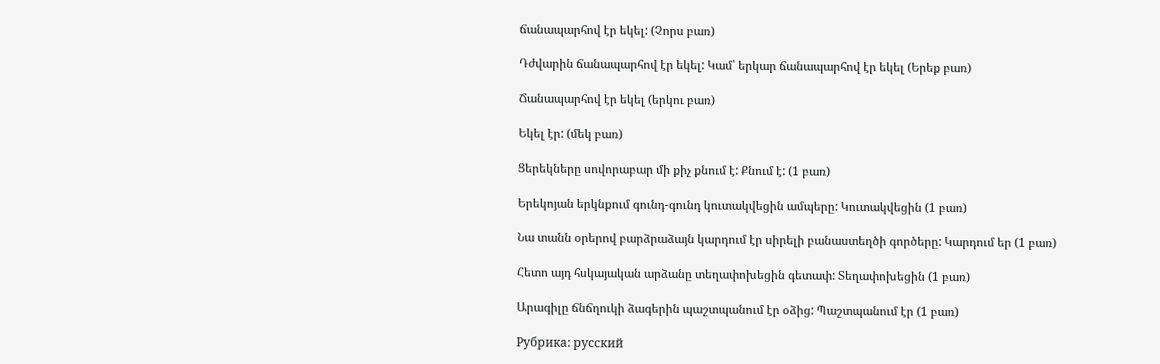ճանապարհով էր եկել: (Չորս բառ)

Դժվարին ճանապարհով էր եկել: Կամ՝ երկար ճանապարհով էր եկել (Երեք բառ)

Ճանապարհով էր եկել (երկու բառ)

Եկել էր: (մեկ բառ)

Ցերեկները սովորաբար մի քիչ քնում է: Քնում է: (1 բառ)

Երեկոյան երկնքում գունդ-գունդ կուտակվեցին ամպերը: Կուտակվեցին (1 բառ)

Նա տանն օրերով բարձրաձայն կարդում էր սիրելի բանաստեղծի գործերը: Կարդում եր (1 բառ)

Հետո այդ հսկայական արձանը տեղափոխեցին գետափ: Տեղափոխեցին (1 բառ)

Արագիլը ճնճղուկի ձագերին պաշտպանում էր օձից: Պաշտպանում էր (1 բառ)

Рубрика: русский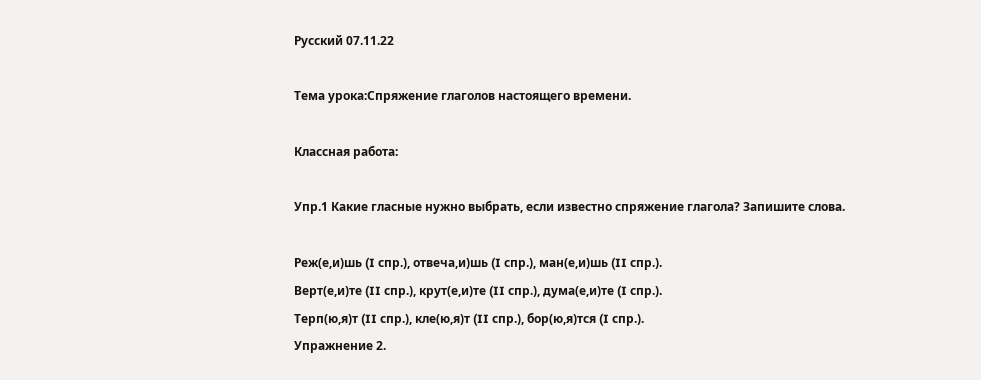Русский 07.11.22

Тема урока:Спряжение глаголов настоящего времени.

Классная работа:

Упр.1 Какие гласные нужно выбрать, если известно спряжение глагола? Запишите слова.

Реж(е,и)шь (I спр.), отвеча,и)шь (I спр.), ман(е,и)шь (II спр.).
Верт(е,и)те (II спр.), крут(е,и)те (II спр.), дума(е,и)те (I спр.).
Терп(ю,я)т (II спр.), кле(ю,я)т (II спр.), бор(ю,я)тся (I спр.).
Упражнение 2.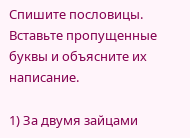Спишите пословицы. Вставьте пропущенные буквы и объясните их написание.

1) За двумя зайцами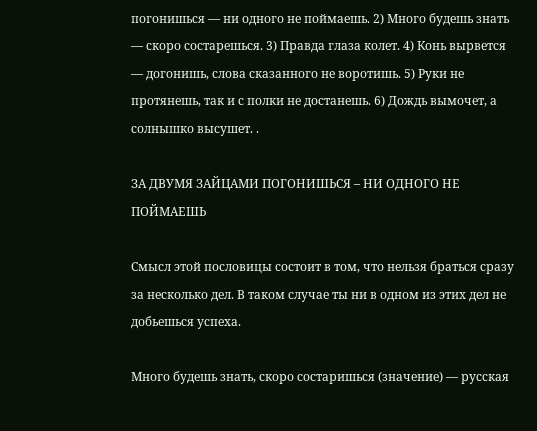погонишься — ни одного не поймаешь. 2) Много будешь знать — скоро состарешься. 3) Правда глаза колет. 4) Конь вырвется — догонишь, слова сказанного не воротишь. 5) Руки не протянешь, так и с полки не достанешь. 6) Дождь вымочет, а солнышко высушет. .

ЗА ДВУМЯ ЗАЙЦАМИ ПОГОНИШЬСЯ – НИ ОДНОГО НЕ ПОЙМАЕШЬ

Смысл этой пословицы состоит в том, что нельзя браться сразу за несколько дел. В таком случае ты ни в одном из этих дел не добьешься успеха.

Много будешь знать, скоро состаришься (значение) — русская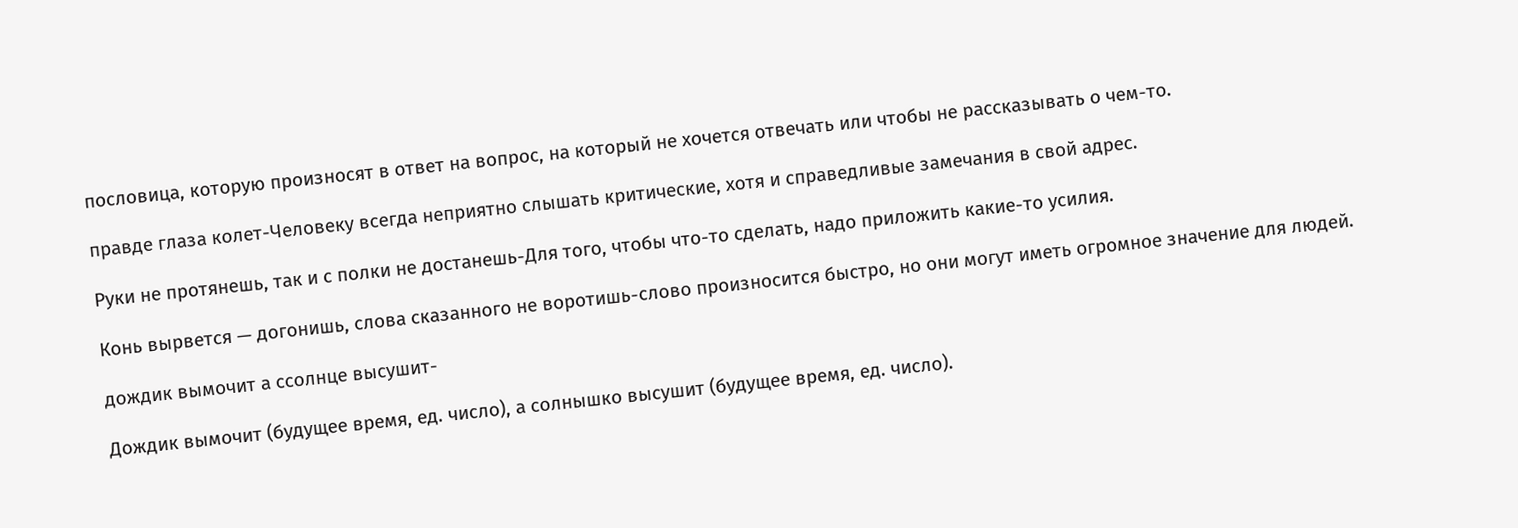пословица, которую произносят в ответ на вопрос, на который не хочется отвечать или чтобы не рассказывать о чем-то.

правде глаза колет-Человеку всегда неприятно слышать критические, хотя и справедливые замечания в свой адрес.

Руки не протянешь, так и с полки не достанешь-Для того, чтобы что-то сделать, надо приложить какие-то усилия.

Конь вырвется — догонишь, слова сказанного не воротишь-слово произносится быстро, но они могут иметь огромное значение для людей.

дождик вымочит а ссолнце высушит-

Дождик вымочит (будущее время, ед. число), а солнышко высушит (будущее время, ед. число).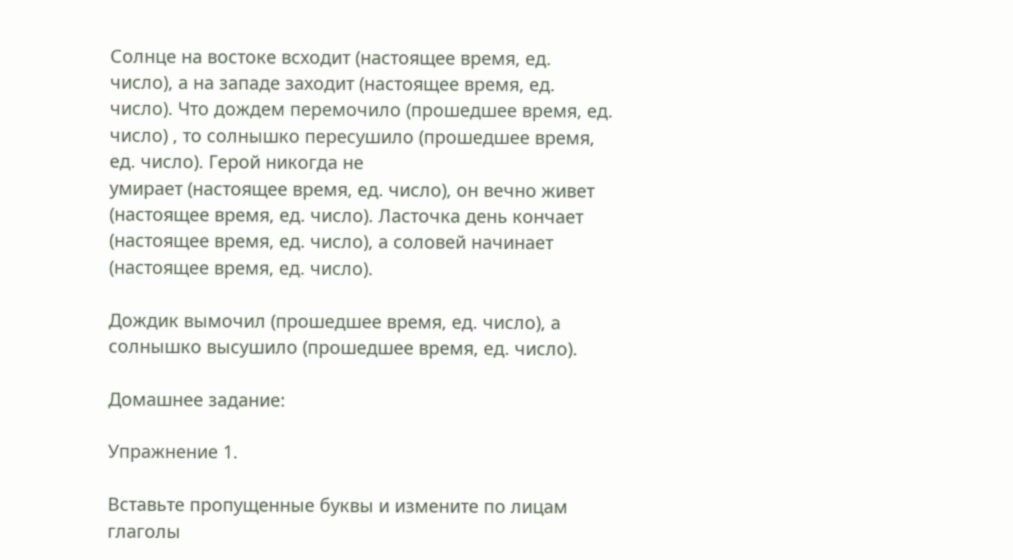Солнце на востоке всходит (настоящее время, ед. число), а на западе заходит (настоящее время, ед. число). Что дождем перемочило (прошедшее время, ед. число) , то солнышко пересушило (прошедшее время, ед. число). Герой никогда не
умирает (настоящее время, ед. число), он вечно живет (настоящее время, ед. число). Ласточка день кончает (настоящее время, ед. число), а соловей начинает (настоящее время, ед. число).

Дождик вымочил (прошедшее время, ед. число), а солнышко высушило (прошедшее время, ед. число).

Домашнее задание:

Упражнение 1.

Вставьте пропущенные буквы и измените по лицам глаголы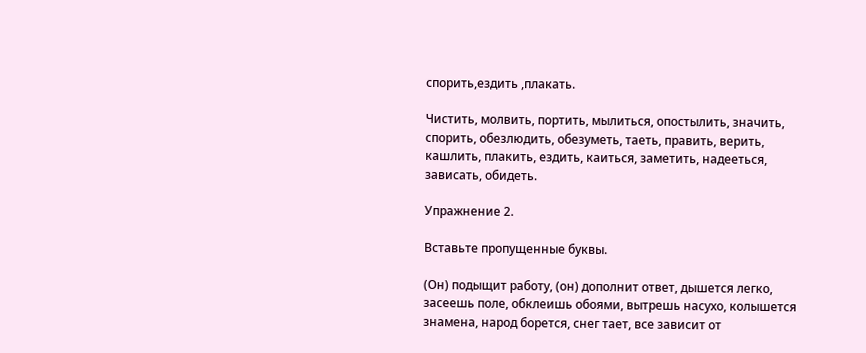спорить,ездить ,плакать.

Чистить, молвить, портить, мылиться, опостылить, значить, спорить, обезлюдить, обезуметь, таеть, править, верить, кашлить, плакить, ездить, каиться, заметить, надееться, зависать, обидеть.

Упражнение 2.

Вставьте пропущенные буквы.

(Он) подыщит работу, (он) дополнит ответ, дышется легко, засеешь поле, обклеишь обоями, вытрешь насухо, колышется знамена, народ борется, снег тает, все зависит от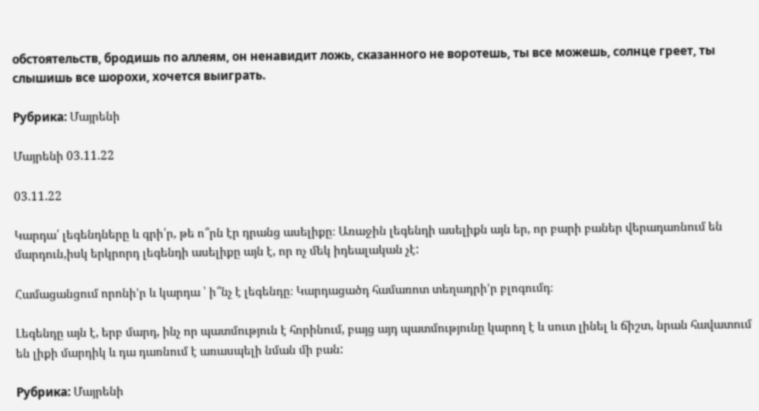обстоятельств, бродишь по аллеям, он ненавидит ложь, сказанного не воротешь, ты все можешь, солнце греет, ты слышишь все шорохи, хочется выиграть.

Рубрика: Մայրենի

Մայրենի 03.11.22

03.11.22

Կարդա՛ լեգենդները և գրի՛ր, թե ո՞րն էր դրանց ասելիքը։ Առաջին լեգենդի ասելիքն այն եր, որ բարի բաներ վերադառնում են մարդուն,իսկ երկրորդ լեգենդի ասելիքը այն է, որ ոչ մեկ իդեալական չէ:

Համացանցում որոնի’ր և կարդա ՝ ի՞նչ է լեգենդը։ Կարդացածդ համառոտ տեղադրի’ր բլոգումդ։

Լեգենդը այն է, երբ մարդ, ինչ որ պատմություն է հորինում, բայց այդ պատմությունը կարող է և սուտ լինել և ճիշտ, նրան հավատում են լիքի մարդիկ և դա դառնում է առասպելի նման մի բան:

Рубрика: Մայրենի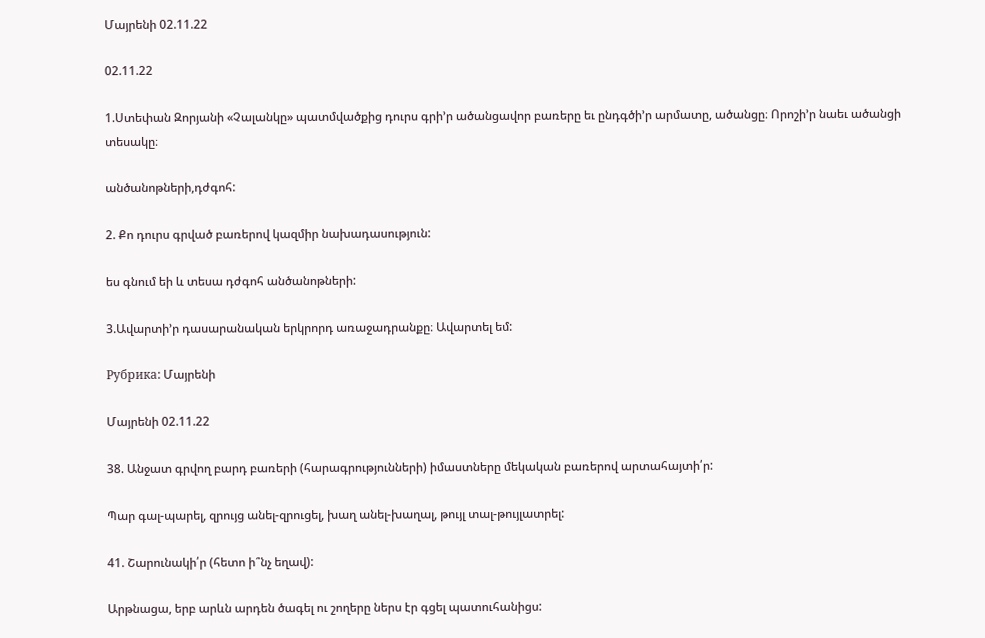Մայրենի 02.11.22

02.11.22

1.Ստեփան Զորյանի «Չալանկը» պատմվածքից դուրս գրի’ր ածանցավոր բառերը եւ ընդգծի’ր արմատը, ածանցը։ Որոշի’ր նաեւ ածանցի տեսակը։

անծանոթների,դժգոհ:

2. Քո դուրս գրված բառերով կազմիր նախադասություն:

ես գնում եի և տեսա դժգոհ անծանոթների:

3.Ավարտի’ր դասարանական երկրորդ առաջադրանքը։ Ավարտել եմ:

Рубрика: Մայրենի

Մայրենի 02.11.22

38. Անջատ գրվող բարդ բառերի (հարագրությունների) իմաստները մեկական բառերով արտահայտի՛ր:

Պար գալ-պարել, զրույց անել-զրուցել, խաղ անել-խաղալ, թույլ տալ-թույլատրել:

41. Շարունակի՛ր (հետո ի՞նչ եղավ):

Արթնացա, երբ արևն արդեն ծագել ու շողերը ներս էր գցել պատուհանիցս: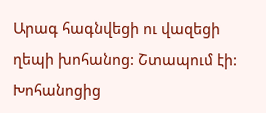Արագ հագնվեցի ու վազեցի ղեպի խոհանոց: Շտապում էի: Խոհանոցից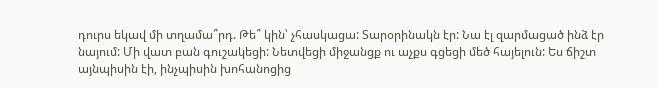դուրս եկավ մի տղամա՞րդ. Թե՞ կին՝ չհասկացա: Տարօրինակն էր: Նա էլ զարմացած ինձ էր նայում: Մի վատ բան գուշակեցի: Նետվեցի միջանցք ու աչքս գցեցի մեծ հայելուն: Ես ճիշտ այնպիսին էի, ինչպիսին խոհանոցից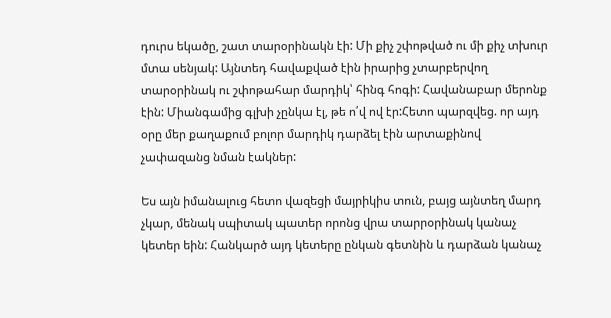դուրս եկածը, շատ տարօրինակն էի: Մի քիչ շփոթված ու մի քիչ տխուր մտա սենյակ: Այնտեդ հավաքված էին իրարից չտարբերվող տարօրինակ ու շփոթահար մարդիկ՝ հինգ հոգի: Հավանաբար մերոնք էին: Միանգամից գլխի չընկա էլ, թե ո՛վ ով էր:Հետո պարզվեց. որ այդ օրը մեր քաղաքում բոլոր մարդիկ դարձել էին արտաքինով չափազանց նման էակներ:

Ես այն իմանալուց հետո վազեցի մայրիկիս տուն, բայց այնտեղ մարդ չկար, մենակ սպիտակ պատեր որոնց վրա տարրօրինակ կանաչ կետեր եին: Հանկարծ այդ կետերը ընկան գետնին և դարձան կանաչ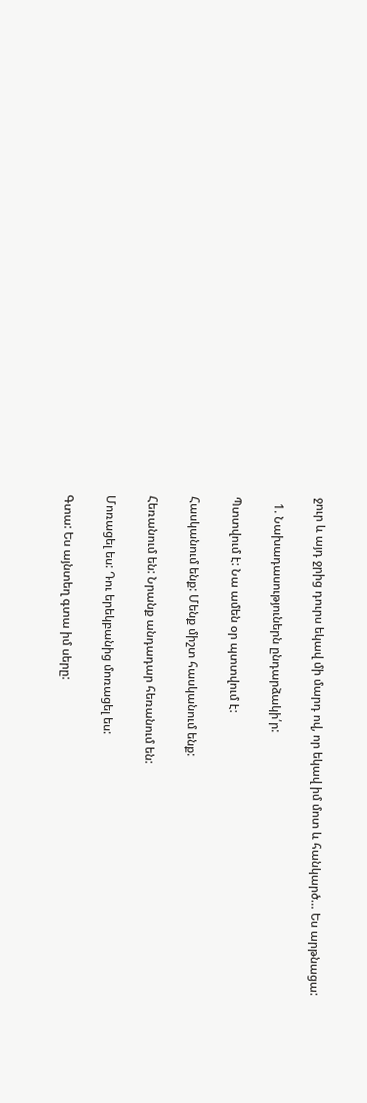ջուր և այդ ջրից դուրս եկավ մի մարդ ով, որ եկավ իմ մոտ և հանկարծ… Ես արթնացա:

  1. Նախադասություներն ընդարձակի՛ր:

Պտտվում է: Նա ամեն օր պտտվում է:

Հասկանում ենք: Մենք միշտ հասկանում ենք:

Հեռանում են: Նրանք անդադար հեռանում են:

Մոռացել ես: Դու երեկբանից մոռացել ես:

Գտա: Ես այնտեղ գտա իմ սերը: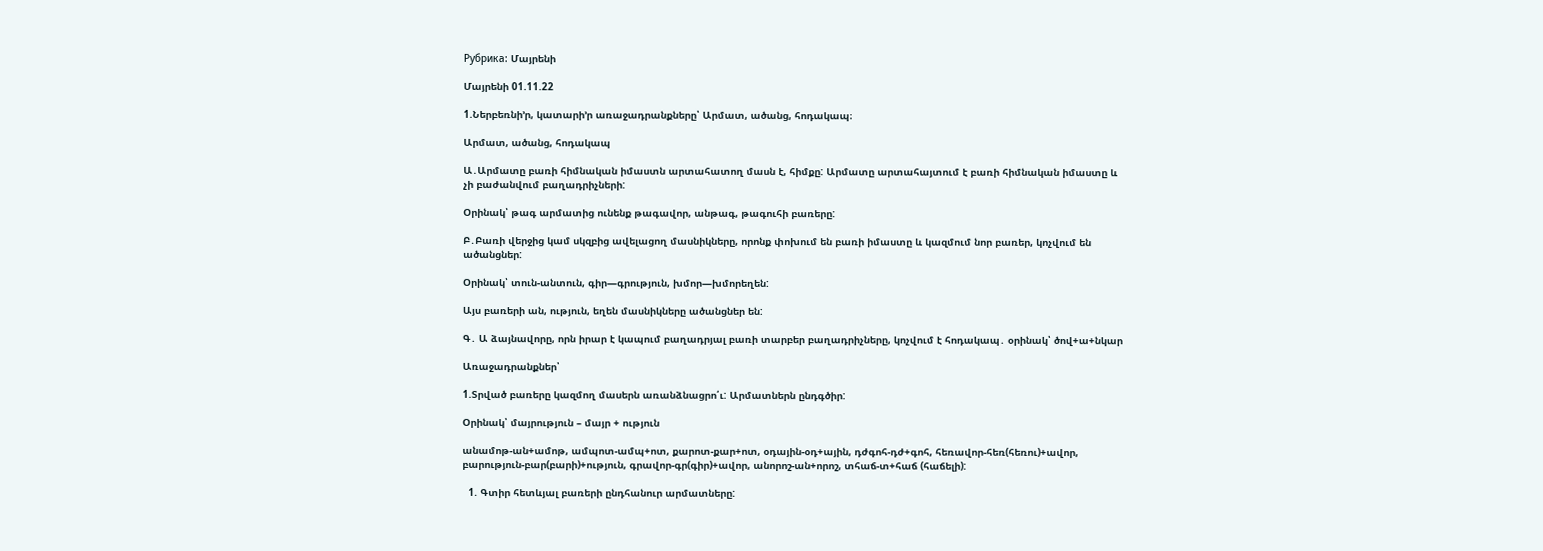Рубрика: Մայրենի

Մայրենի 01.11.22

1.Ներբեռնի’ր, կատարի’ր առաջադրանքները՝ Արմատ, ածանց, հոդակապ։

Արմատ, ածանց, հոդակապ

Ա․Արմատը բառի հիմնական իմաստն արտահատող մասն է, հիմքը: Արմատը արտահայտում է բառի հիմնական իմաստը և չի բաժանվում բաղադրիչների:

Օրինակ՝ թագ արմատից ունենք թագավոր, անթագ, թագուհի բառերը:

Բ․Բառի վերջից կամ սկզբից ավելացող մասնիկները, որոնք փոխում են բառի իմաստը և կազմում նոր բառեր, կոչվում են ածանցներ:

Օրինակ՝ տուն-անտուն, գիր—գրություն, խմոր—խմորեղեն:

Այս բառերի ան, ություն, եղեն մասնիկները ածանցներ են:

Գ․ Ա ձայնավորը, որն իրար է կապում բաղադրյալ բառի տարբեր բաղադրիչները, կոչվում է հոդակապ․ օրինակ՝ ծով+ա+նկար

Առաջադրանքներ՝

1.Տրված բառերը կազմող մասերն առանձնացրո՛ւ: Արմատներն ընդգծիր:

Օրինակ՝ մայրություն – մայր + ություն

անամոթ-ան+ամոթ, ամպոտ-ամպ+ոտ, քարոտ-քար+ոտ, օդային-օդ+ային, դժգոհ-դժ+գոհ, հեռավոր-հեռ(հեռու)+ավոր, բարություն-բար(բարի)+ություն, գրավոր-գր(գիր)+ավոր, անորոշ-ան+որոշ, տհաճ-տ+հաճ (հաճելի):

  1. Գտիր հետևյալ բառերի ընդհանուր արմատները: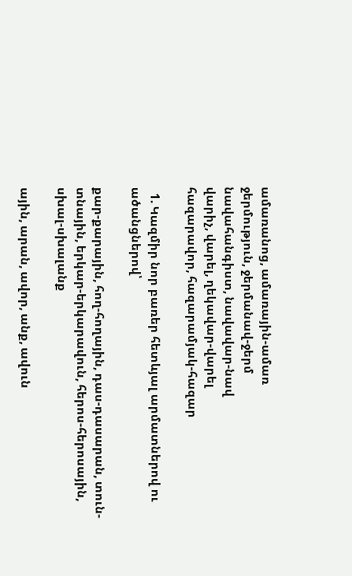ամառանոց, ամառային-ամառ
ջերմություն, ջերմանավ-ջերմ
նավահանգիստ, նավավար-նավ
վարիչ, վարել, ղեկավար-վարել
հազարավոր, հազարամյակ-հազար

  1. Կազմիր նոր բառեր հետևյալ արմատներով ու ածանցներով՝

քար-քարային, հող-հողային, դաս-դասարան, տուն-տնային, երկար-երկարավուն, հերոս-հերոսային, սխալ-սխալանք

ային, արան, ավոր, անք, ավուն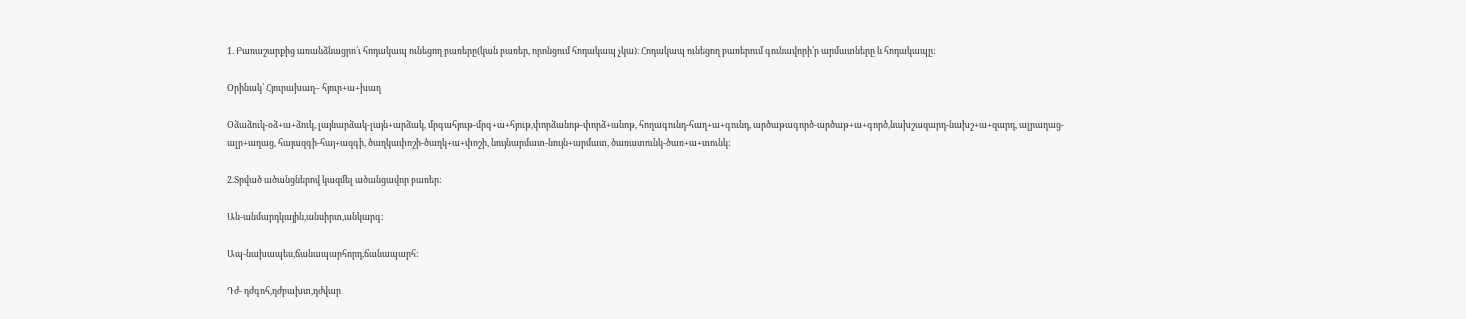1. Բառաշարքից առանձնացրո՛ւ հոդակապ ունեցող բառերը(կան բառեր, որոնցում հոդակապ չկա)։ Հոդակապ ունեցող բառերում գունավորի՛ր արմատները և հոդակապը։

Օրինակ՝ Հյուրախաղ– հյուր+ա+խաղ

Օձաձուկ-օձ+ա+ձուկ, լայնարձակ-լայն+արձակ, մրգահյութ-մրգ+ա+հյութ,փորձանոթ-փորձ+անոթ, հողագունդ-հաղ+ա+գունդ, արծաթագործ-արծաթ+ա+գործ,նախշազարդ-նախշ+ա+զարդ, ալրաղաց-ալր+աղաց, հայազգի-հայ+ազգի, ծաղկափոշի-ծաղկ+ա+փոշի, նույնարմատ-նույն+արմատ, ծառատունկ-ծառ+ա+տունկ:

2.Տրված ածանցներով կազմել ածանցավոր բառեր։

Ան-անմարդկային,անսիրտ,անկարգ:

Ապ-նախապես,ճանապարհորդ,ճանապարհ:

Դժ- դժգոհ,դժբախտ,դժվար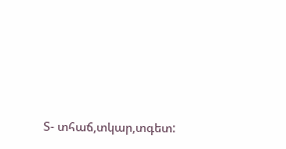Տ- տհաճ,տկար,տգետ: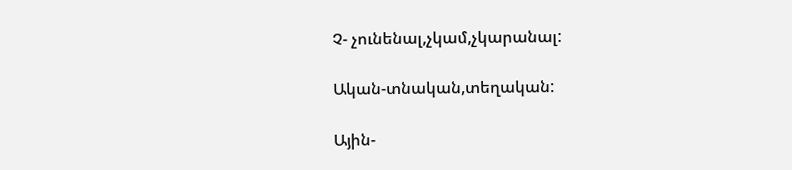Չ- չունենալ,չկամ,չկարանալ:

Ական-տնական,տեղական:

Ային-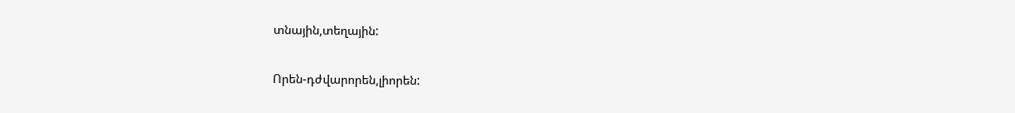տնային,տեղային:

Որեն-դժվարորեն,լիորեն: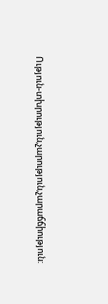Ություն-տխրություն,չարություն,չարաճճիություն: